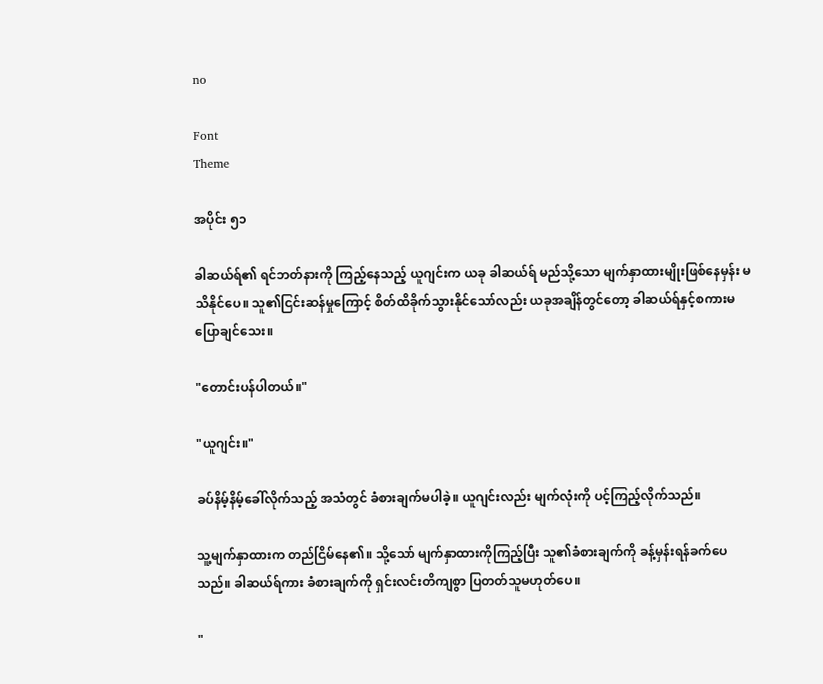no

Font
Theme

အပိုင်း ၅၁

ခါဆယ်ရ်၏ ရင်ဘတ်နားကို ကြည့်နေသည့် ယူဂျင်းက ယခု ခါဆယ်ရ် မည်သို့သော မျက်နှာထားမျိုးဖြစ်နေမှန်း မသိနိုင်ပေ။ သူ၏ငြင်းဆန်မှုကြောင့် စိတ်ထိခိုက်သွားနိုင်သော်လည်း ယခုအချိန်တွင်တော့ ခါဆယ်ရ်နှင့်စကားမပြောချင်သေး။

"တောင်းပန်ပါတယ်။"

"ယူဂျင်း။"

ခပ်နိမ့်နိမ့်ခေါ်လိုက်သည့် အသံတွင် ခံစားချက်မပါခဲ့။ ယူဂျင်းလည်း မျက်လုံးကို ပင့်ကြည့်လိုက်သည်။

သူ့မျက်နှာထားက တည်ငြိမ်နေ၏။ သို့သော် မျက်နှာထားကိုကြည့်ပြီး သူ၏ခံစားချက်ကို ခန့်မှန်းရန်ခက်ပေသည်။ ခါဆယ်ရ်ကား ခံစားချက်ကို ရှင်းလင်းတိကျစွာ ပြတတ်သူမဟုတ်ပေ။

"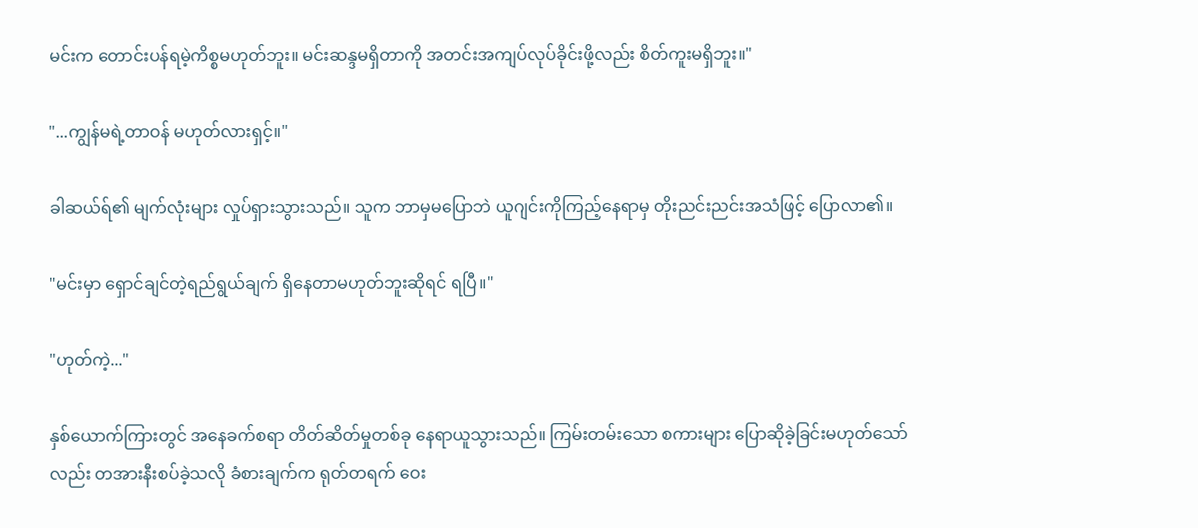မင်းက တောင်းပန်ရမဲ့ကိစ္စမဟုတ်ဘူး။ မင်းဆန္ဒမရှိတာကို အတင်းအကျပ်လုပ်ခိုင်းဖို့လည်း စိတ်ကူးမရှိဘူး။"

"...ကျွန်မရဲ့တာဝန် မဟုတ်လားရှင့်။"

ခါဆယ်ရ်၏ မျက်လုံးများ လှုပ်ရှားသွားသည်။ သူက ဘာမှမပြောဘဲ ယူဂျင်းကိုကြည့်နေရာမှ တိုးညင်းညင်းအသံဖြင့် ပြောလာ၏။

"မင်းမှာ ရှောင်ချင်တဲ့ရည်ရွယ်ချက် ရှိနေတာမဟုတ်ဘူးဆိုရင် ရပြီ။"

"ဟုတ်ကဲ့..."

နှစ်ယောက်ကြားတွင် အနေခက်စရာ တိတ်ဆိတ်မှုတစ်ခု နေရာယူသွားသည်။ ကြမ်းတမ်းသော စကားများ ပြောဆိုခဲ့ခြင်းမဟုတ်သော်လည်း တအားနီးစပ်ခဲ့သလို ခံစားချက်က ရုတ်တရက် ဝေး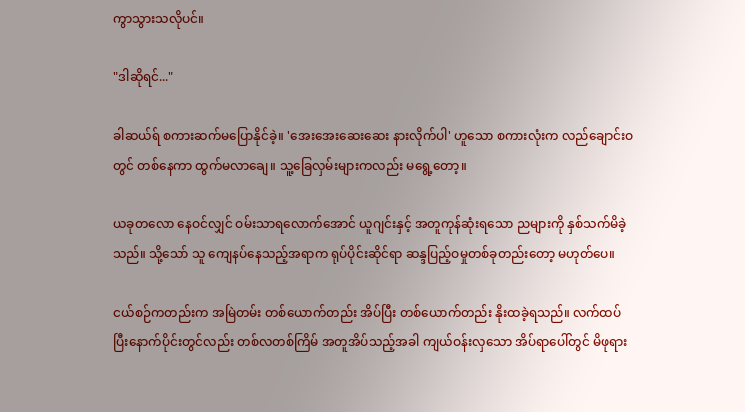ကွာသွားသလိုပင်။

"ဒါဆိုရင်..."

ခါဆယ်ရ် စကားဆက်မပြောနိုင်ခဲ့။ 'အေးအေးဆေးဆေး နားလိုက်ပါ' ဟူသော စကားလုံးက လည်ချောင်းဝတွင် တစ်နေကာ ထွက်မလာချေ။ သူ့ခြေလှမ်းများကလည်း မရွေ့တော့။

ယခုတလော နေဝင်လျှင် ဝမ်းသာရလောက်အောင် ယူဂျင်းနှင့် အတူကုန်ဆုံးရသော ညများကို နှစ်သက်မိခဲ့သည်။ သို့သော် သူ ကျေနပ်နေသည့်အရာက ရုပ်ပိုင်းဆိုင်ရာ ဆန္ဒပြည့်ဝမှုတစ်ခုတည်းတော့ မဟုတ်ပေ။

ငယ်စဉ်ကတည်းက အမြဲတမ်း တစ်ယောက်တည်း အိပ်ပြီး တစ်ယောက်တည်း နိုးထခဲ့ရသည်။ လက်ထပ်ပြီးနောက်ပိုင်းတွင်လည်း တစ်လတစ်ကြိမ် အတူအိပ်သည့်အခါ ကျယ်ဝန်းလှသော အိပ်ရာပေါ်တွင် မိဖုရား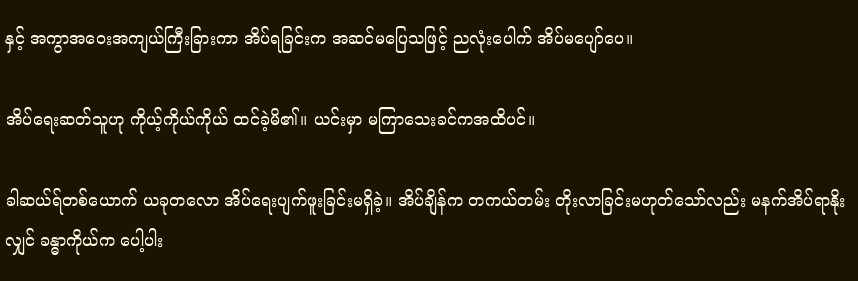နှင့် အကွာအဝေးအကျယ်ကြီးခြားကာ အိပ်ရခြင်းက အဆင်မပြေသဖြင့် ညလုံးပေါက် အိပ်မပျော်ပေ။

အိပ်ရေးဆတ်သူဟု ကိုယ့်ကိုယ်ကိုယ် ထင်ခဲ့မိ၏။ ယင်းမှာ မကြာသေးခင်ကအထိပင်။

ခါဆယ်ရ်တစ်ယောက် ယခုတလော အိပ်ရေးပျက်ဖူးခြင်းမရှိခဲ့။ အိပ်ချိန်က တကယ်တမ်း တိုးလာခြင်းမဟုတ်သော်လည်း မနက်အိပ်ရာနိုးလျှင် ခန္ဓာကိုယ်က ပေါ့ပါး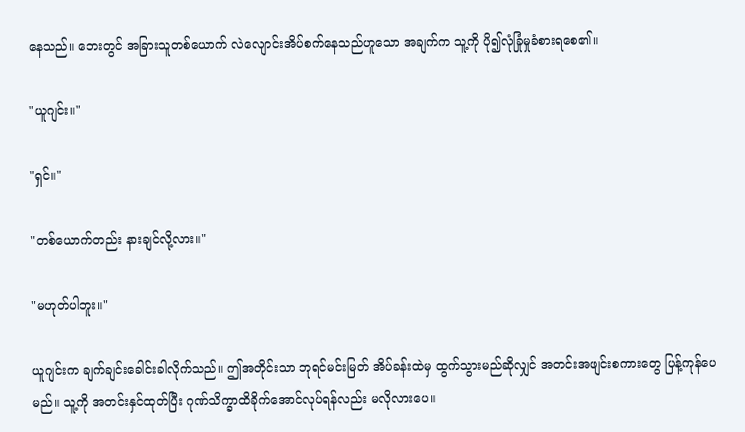နေသည်။ ဘေးတွင် အခြားသူတစ်ယောက် လဲလျောင်းအိပ်စက်နေသည်ဟူသော အချက်က သူ့ကို ပို၍လုံခြုံမှုခံစားရစေ၏။

"ယူဂျင်း။"

"ရှင်။"

"တစ်ယောက်တည်း နားချင်လို့လား။"

"မဟုတ်ပါဘူး။"

ယူဂျင်းက ချက်ချင်းခေါင်းခါလိုက်သည်။ ဤအတိုင်းသာ ဘုရင်မင်းမြတ် အိပ်ခန်းထဲမှ ထွက်သွားမည်ဆိုလျှင် အတင်းအဖျင်းစကားတွေ ပြန့်ကုန်ပေမည်။ သူ့ကို အတင်းနှင်ထုတ်ပြီး ဂုဏ်သိက္ခာထိခိုက်အောင်လုပ်ရန်လည်း မလိုလားပေ။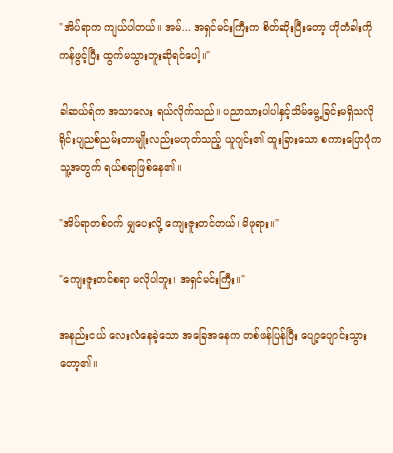"အိပ်ရာက ကျယ်ပါတယ်။ အမ်... အရှင်မင်းကြီးက စိတ်ဆိုးပြီးတော့ ဟိုတံခါးကို ကန်ဖွင့်ပြီး ထွက်မသွားဘူးဆိုရင်ပေါ့။"

ခါဆယ်ရ်က အသာလေး ရယ်လိုက်သည်။ ပညာသားပါပါနှင့်သိမ်မွေ့ခြင်းမရှိသလို ရိုင်းပျညစ်ညမ်းတာမျိုးလည်းမဟုတ်သည့် ယူဂျင်း၏ ထူးခြားသော စကားပြောပုံက သူ့အတွက် ရယ်စရာဖြစ်နေ၏။

"အိပ်ရာတစ်ဝက် မျှပေးလို့ ကျေးဇူးတင်တယ်၊ မိဖုရား။"

"ကျေးဇူးတင်စရာ မလိုပါဘူး၊ အရှင်မင်းကြီး။"

အနည်းငယ် လေးလံနေခဲ့သော အခြေအနေက တစ်ဖန်ပြန်ပြီး ပျော့ပျောင်းသွားတော့၏။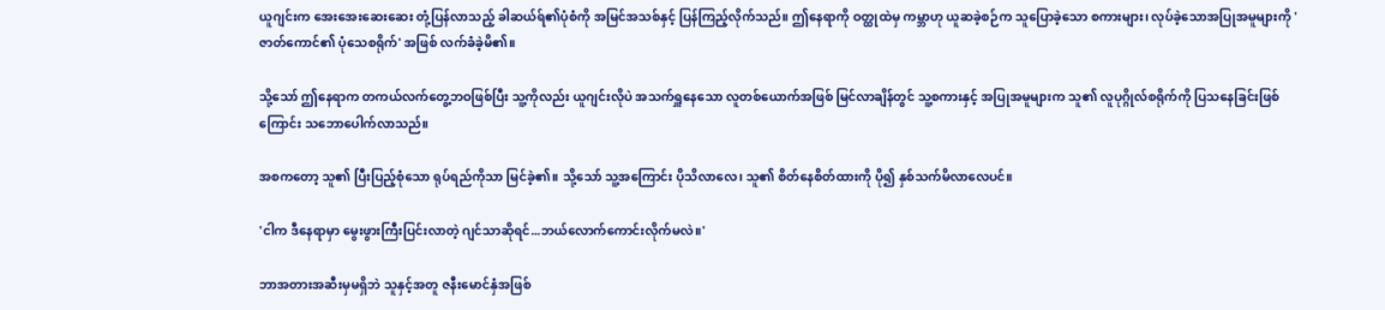ယူဂျင်းက အေးအေးဆေးဆေး တုံ့ပြန်လာသည့် ခါဆယ်ရ်၏ပုံစံကို အမြင်အသစ်နှင့် ပြန်ကြည့်လိုက်သည်။ ဤနေရာကို ဝတ္ထုထဲမှ ကမ္ဘာဟု ယူဆခဲ့စဉ်က သူပြောခဲ့သော စကားများ၊ လုပ်ခဲ့သောအပြုအမူများကို 'ဇာတ်ကောင်၏ ပုံသေစရိုက်' အဖြစ် လက်ခံခဲ့မိ၏။

သို့သော် ဤနေရာက တကယ်လက်တွေ့ဘဝဖြစ်ပြီး သူ့ကိုလည်း ယူဂျင်းလိုပဲ အသက်ရှူနေသော လူတစ်ယောက်အဖြစ် မြင်လာချိန်တွင် သူ့စကားနှင့် အပြုအမူများက သူ၏ လူပုဂ္ဂိုလ်စရိုက်ကို ပြသနေခြင်းဖြစ်ကြောင်း သဘောပေါက်လာသည်။

အစကတော့ သူ၏ ပြီးပြည့်စုံသော ရုပ်ရည်ကိုသာ မြင်ခဲ့၏။ သို့သော် သူ့အကြောင်း ပိုသိလာလေ၊ သူ၏ စိတ်နေစိတ်ထားကို ပို၍ နှစ်သက်မိလာလေပင်။

'ငါက ဒီနေရာမှာ မွေးဖွားကြီးပြင်းလာတဲ့ ဂျင်သာဆိုရင်...ဘယ်လောက်ကောင်းလိုက်မလဲ။'

ဘာအတားအဆီးမှမရှိဘဲ သူနှင့်အတူ ဇနီးမောင်နှံအဖြစ်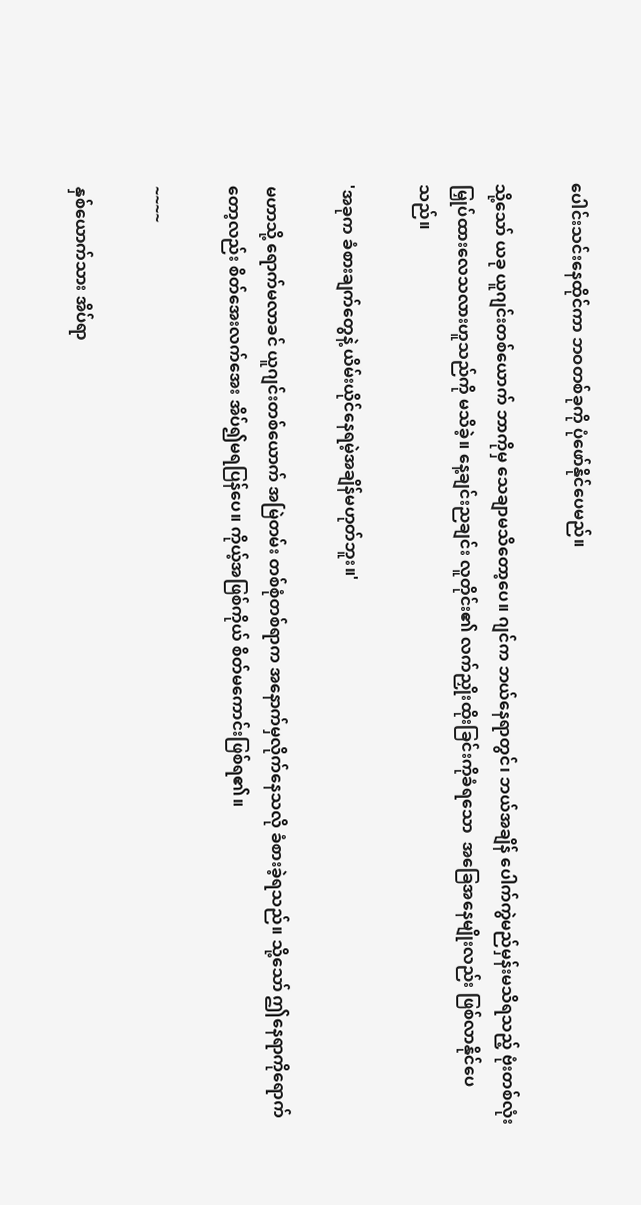ပေါင်းသင်းနေထိုင်ကာ ဘဝတစ်ခုကို ပုံဖော်နိုင်ပေမည်။

သို့သော် ယခု ယူဂျင်းတစ်ယောက် ဘာကိုမှ သေချာမသိတော့ပေ။ ဂျင်က ဘယ်နေရာတွင်၊ ဘယ်အချိန် ပေါက်ကွဲမည်မှန်းမသိရသည့် ဗုံးတစ်လုံး မြှုပ်ထားလေသလားဟူသည်ကို မသိခဲ့။ နေ့ချင်းညချင်း လူတိုင်း၏ လက်ညှိုးထိုးခြင်းကိုခံရသော  အခြေအနေမျိုးလည်း ဖြစ်လာနိုင်ပေသည်။

'အခုက ခံစားချက်တွေနဲ့ ယိမ်းယိုင်နေရမဲ့အချိန်မဟုတ်ဘူး။'

မဟာသို့ ရောက်မလာခင် ယူဂျင်းတစ်ယောက် အမြဲတမ်း တစ်စုံတစ်ရာက အနောက်မှလိုက်နေသလို ခံစားခဲ့ရသည်။ သို့သော် ဤနေရာကိုရောက်တော့လည်း စိတ်အေးလက်အေး အိပ်၍မရပြန်ပေ။ ကိုယ့်အဖြစ်ကိုယ် စိတ်မကောင်းဖြစ်ရ၏။

~~~~

နှစ်ယောက်သား အိပ်ရာ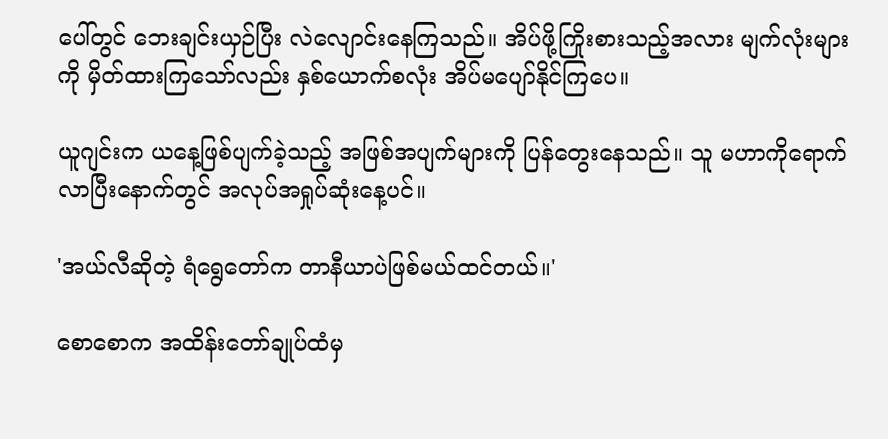ပေါ်တွင် ဘေးချင်းယှဉ်ပြီး လဲလျောင်းနေကြသည်။ အိပ်ဖို့ကြိုးစားသည့်အလား မျက်လုံးများကို မှိတ်ထားကြသော်လည်း နှစ်ယောက်စလုံး အိပ်မပျော်နိုင်ကြပေ။

ယူဂျင်းက ယနေ့ဖြစ်ပျက်ခဲ့သည့် အဖြစ်အပျက်များကို ပြန်တွေးနေသည်။ သူ မဟာကိုရောက်လာပြီးနောက်တွင် အလုပ်အရှုပ်ဆုံးနေ့ပင်။

'အယ်လီဆိုတဲ့ ရံရွေတော်က တာနီယာပဲဖြစ်မယ်ထင်တယ်။'

စောစောက အထိန်းတော်ချုပ်ထံမှ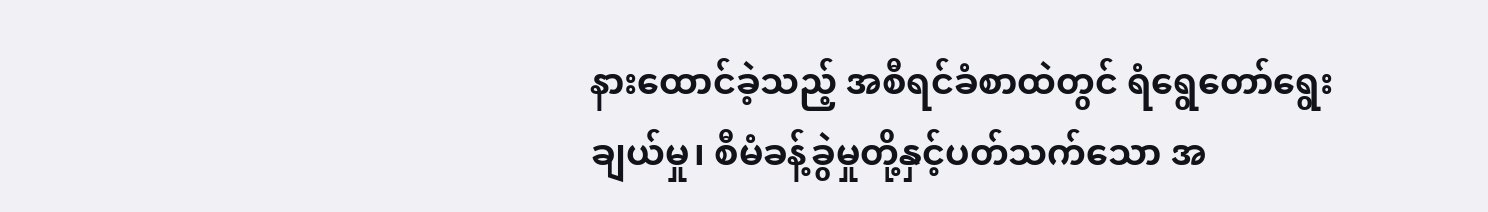နားထောင်ခဲ့သည့် အစီရင်ခံစာထဲတွင် ရံရွေတော်ရွေးချယ်မှု၊ စီမံခန့်ခွဲမှုတို့နှင့်ပတ်သက်သော အ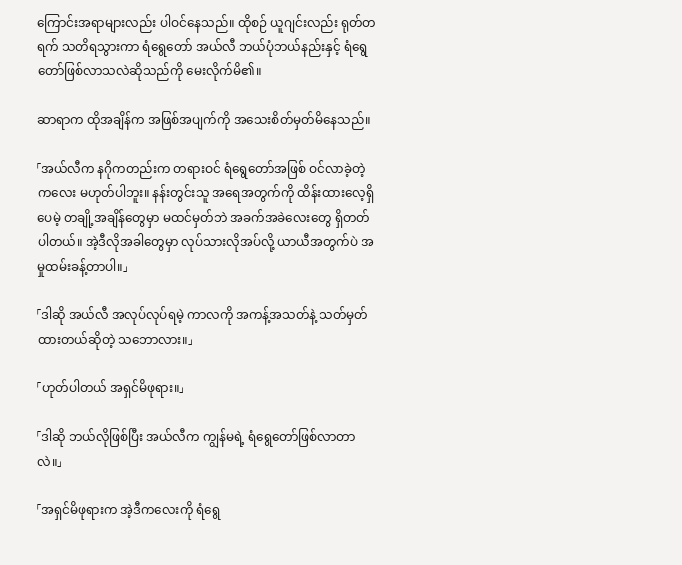ကြောင်းအရာများလည်း ပါဝင်နေသည်။ ထိုစဉ် ယူဂျင်းလည်း ရုတ်တရက် သတိရသွားကာ ရံရွေတော် အယ်လီ ဘယ်ပုံဘယ်နည်းနှင့် ရံရွေတော်ဖြစ်လာသလဲဆိုသည်ကို မေးလိုက်မိ၏။

ဆာရာက ထိုအချိန်က အဖြစ်အပျက်ကို အသေးစိတ်မှတ်မိနေသည်။

「အယ်လီက နဂိုကတည်းက တရားဝင် ရံရွေတော်အဖြစ် ဝင်လာခဲ့တဲ့ကလေး မဟုတ်ပါဘူး။ နန်းတွင်းသူ အရေအတွက်ကို ထိန်းထားလေ့ရှိပေမဲ့ တချို့အချိန်တွေမှာ မထင်မှတ်ဘဲ အခက်အခဲလေးတွေ ရှိတတ်ပါတယ်။ အဲ့ဒီလိုအခါတွေမှာ လုပ်သားလိုအပ်လို့ ယာယီအတွက်ပဲ အမှုထမ်းခန့်တာပါ။」

「ဒါဆို အယ်လီ အလုပ်လုပ်ရမဲ့ ကာလကို အကန့်အသတ်နဲ့ သတ်မှတ်ထားတယ်ဆိုတဲ့ သဘောလား။」

「ဟုတ်ပါတယ် အရှင်မိဖုရား။」

「ဒါဆို ဘယ်လိုဖြစ်ပြီး အယ်လီက ကျွန်မရဲ့ ရံရွေတော်ဖြစ်လာတာလဲ။」

「အရှင်မိဖုရားက အဲ့ဒီကလေးကို ရံရွေ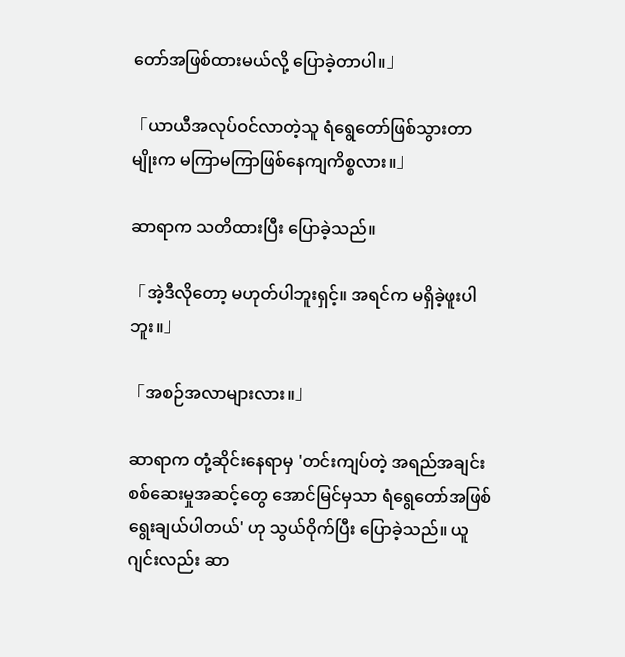တော်အဖြစ်ထားမယ်လို့ ပြောခဲ့တာပါ။」

「ယာယီအလုပ်ဝင်လာတဲ့သူ ရံရွေတော်ဖြစ်သွားတာမျိုးက မကြာမကြာဖြစ်နေကျကိစ္စလား။」

ဆာရာက သတိထားပြီး ပြောခဲ့သည်။

「အဲ့ဒီလိုတော့ မဟုတ်ပါဘူးရှင့်။ အရင်က မရှိခဲ့ဖူးပါဘူး။」

「အစဉ်အလာများလား။」

ဆာရာက တုံ့ဆိုင်းနေရာမှ 'တင်းကျပ်တဲ့ အရည်အချင်းစစ်ဆေးမှုအဆင့်တွေ အောင်မြင်မှသာ ရံရွေတော်အဖြစ် ရွေးချယ်ပါတယ်' ဟု သွယ်ဝိုက်ပြီး ပြောခဲ့သည်။ ယူဂျင်းလည်း ဆာ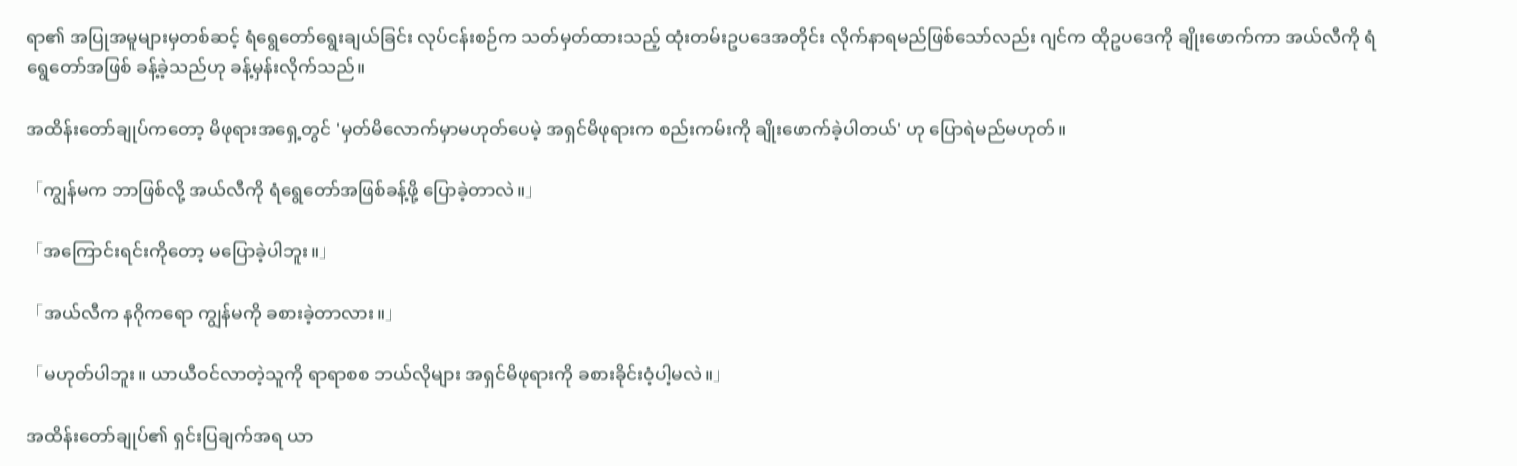ရာ၏ အပြုအမူများမှတစ်ဆင့် ရံရွေတော်ရွေးချယ်ခြင်း လုပ်ငန်းစဉ်က သတ်မှတ်ထားသည့် ထုံးတမ်းဥပဒေအတိုင်း လိုက်နာရမည်ဖြစ်သော်လည်း ဂျင်က ထိုဥပဒေကို ချိုးဖောက်ကာ အယ်လီကို ရံရွေတော်အဖြစ် ခန့်ခဲ့သည်ဟု ခန့်မှန်းလိုက်သည်။

အထိန်းတော်ချုပ်ကတော့ မိဖုရားအရှေ့တွင် 'မှတ်မိလောက်မှာမဟုတ်ပေမဲ့ အရှင်မိဖုရားက စည်းကမ်းကို ချိုးဖောက်ခဲ့ပါတယ်' ဟု ပြောရဲမည်မဟုတ်။

「ကျွန်မက ဘာဖြစ်လို့ အယ်လီကို ရံရွေတော်အဖြစ်ခန့်ဖို့ ပြောခဲ့တာလဲ။」

「အကြောင်းရင်းကိုတော့ မပြောခဲ့ပါဘူး။」

「အယ်လီက နဂိုကရော ကျွန်မကို ခစားခဲ့တာလား။」

「မဟုတ်ပါဘူး။ ယာယီဝင်လာတဲ့သူကို ရာရာစစ ဘယ်လိုများ အရှင်မိဖုရားကို ခစားခိုင်းဝံ့ပါ့မလဲ။」

အထိန်းတော်ချုပ်၏ ရှင်းပြချက်အရ ယာ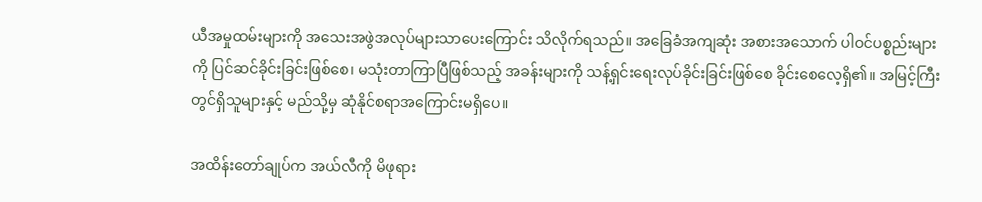ယီအမှုထမ်းများကို အသေးအဖွဲအလုပ်များသာပေးကြောင်း သိလိုက်ရသည်။ အခြေခံအကျဆုံး အစားအသောက် ပါဝင်ပစ္စည်းများကို ပြင်ဆင်ခိုင်းခြင်းဖြစ်စေ၊ မသုံးတာကြာပြီဖြစ်သည့် အခန်းများကို သန့်ရှင်းရေးလုပ်ခိုင်းခြင်းဖြစ်စေ ခိုင်းစေလေ့ရှိ၏။ အမြင့်ကြီးတွင်ရှိသူများနှင့် မည်သို့မှ ဆုံနိုင်စရာအကြောင်းမရှိပေ။

အထိန်းတော်ချုပ်က အယ်လီကို မိဖုရား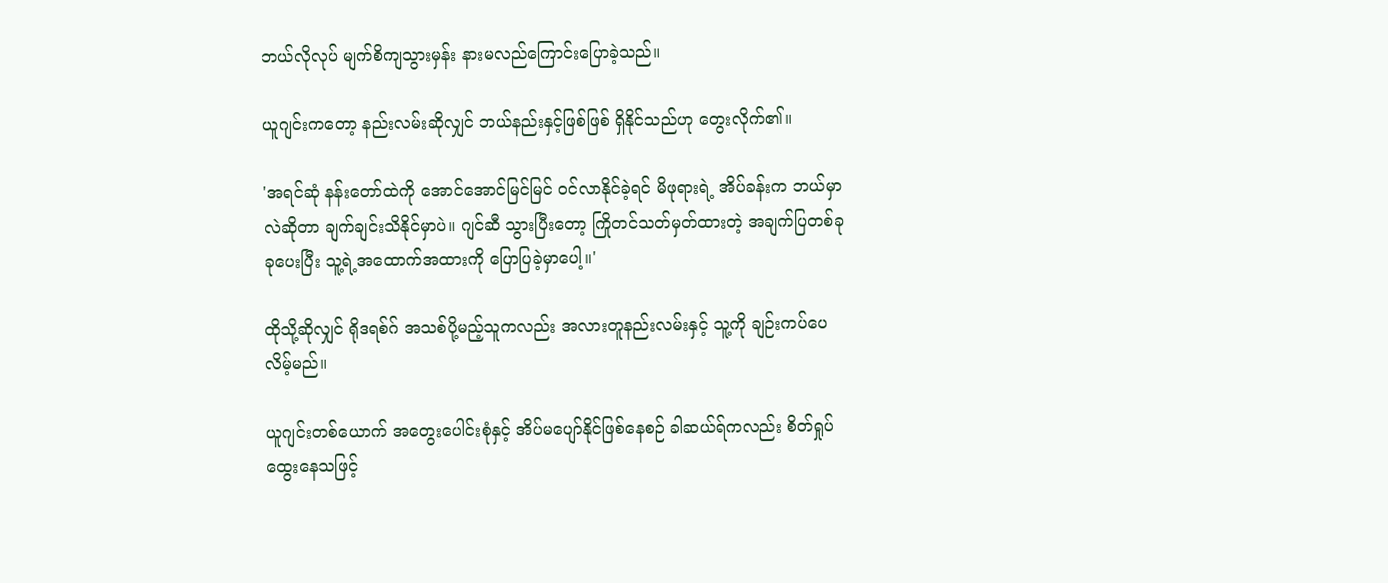ဘယ်လိုလုပ် မျက်စိကျသွားမှန်း နားမလည်ကြောင်းပြောခဲ့သည်။

ယူဂျင်းကတော့ နည်းလမ်းဆိုလျှင် ဘယ်နည်းနှင့်ဖြစ်ဖြစ် ရှိနိုင်သည်ဟု တွေးလိုက်၏။

'အရင်ဆုံ နန်းတော်ထဲကို အောင်အောင်မြင်မြင် ဝင်လာနိုင်ခဲ့ရင် မိဖုရားရဲ့ အိပ်ခန်းက ဘယ်မှာလဲဆိုတာ ချက်ချင်းသိနိုင်မှာပဲ။ ဂျင်ဆီ သွားပြီးတော့ ကြိုတင်သတ်မှတ်ထားတဲ့ အချက်ပြတစ်ခုခုပေးပြီး သူ့ရဲ့အထောက်အထားကို ပြောပြခဲ့မှာပေါ့။'

ထိုသို့ဆိုလျှင် ရိုဒရစ်ဂ် အသစ်ပို့မည့်သူကလည်း အလားတူနည်းလမ်းနှင့် သူ့ကို ချဉ်းကပ်ပေလိမ့်မည်။

ယူဂျင်းတစ်ယောက် အတွေးပေါင်းစုံနှင့် အိပ်မပျော်နိုင်ဖြစ်နေစဉ် ခါဆယ်ရ်ကလည်း စိတ်ရှုပ်ထွေးနေသဖြင့်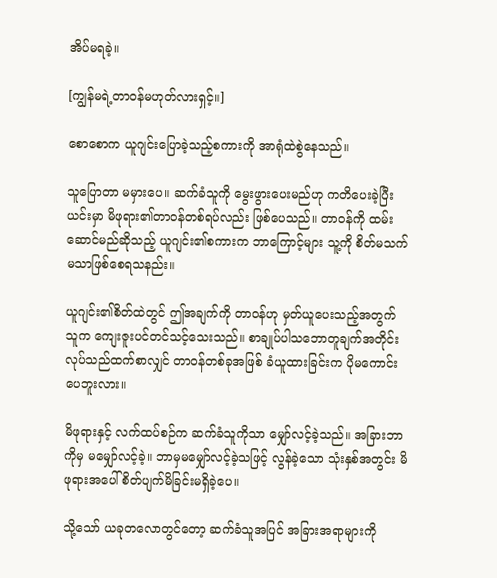အိပ်မရခဲ့။

[ကျွန်မရဲ့တာဝန်မဟုတ်လားရှင့်။]

စောစောက ယူဂျင်းပြောခဲ့သည့်စကားကို အာရုံထဲစွဲနေသည်။

သူပြောတာ မမှားပေ။ ဆက်ခံသူကို မွေးဖွားပေးမည်ဟု ကတိပေးခဲ့ပြီး ယင်းမှာ မိဖုရား၏တာဝန်တစ်ရပ်လည်း ဖြစ်ပေသည်။ တာဝန်ကို ထမ်းဆောင်မည်ဆိုသည့် ယူဂျင်း၏စကားက ဘာကြောင့်များ သူ့ကို စိတ်မသက်မသာဖြစ်စေရသနည်း။

ယူဂျင်း၏စိတ်ထဲတွင် ဤအချက်ကို တာဝန်ဟု မှတ်ယူပေးသည့်အတွက် သူက ကျေးဇူးပင်တင်သင့်သေးသည်။ စာချုပ်ပါသဘောတူချက်အတိုင်း လုပ်သည်ထက်စာလျှင် တာဝန်တစ်ခုအဖြစ် ခံယူထားခြင်းက ပိုမကောင်းပေဘူးလား။

မိဖုရားနှင့် လက်ထပ်စဉ်က ဆက်ခံသူကိုသာ မျှော်လင့်ခဲ့သည်။ အခြားဘာကိုမှ မမျှော်လင့်ခဲ့။ ဘာမှမမျှော်လင့်ခဲ့သဖြင့် လွန်ခဲ့သော သုံးနှစ်အတွင်း မိဖုရားအပေါ် စိတ်ပျက်မိခြင်းမရှိခဲ့ပေ။

သို့သော် ယခုတလောတွင်တော့ ဆက်ခံသူအပြင် အခြားအရာများကို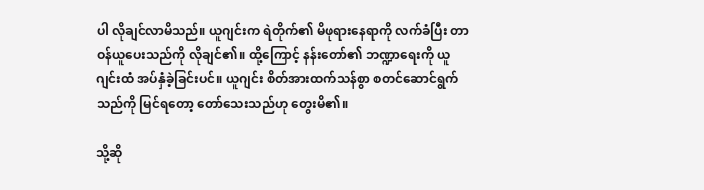ပါ လိုချင်လာမိသည်။ ယူဂျင်းက ရဲတိုက်၏ မိဖုရားနေရာကို လက်ခံပြီး တာဝန်ယူပေးသည်ကို လိုချင်၏။ ထို့ကြောင့် နန်းတော်၏ ဘဏ္ဍာရေးကို ယူဂျင်းထံ အပ်နှံခဲ့ခြင်းပင်။ ယူဂျင်း စိတ်အားထက်သန်စွာ စတင်ဆောင်ရွက်သည်ကို မြင်ရတော့ တော်သေးသည်ဟု တွေးမိ၏။

သို့ဆို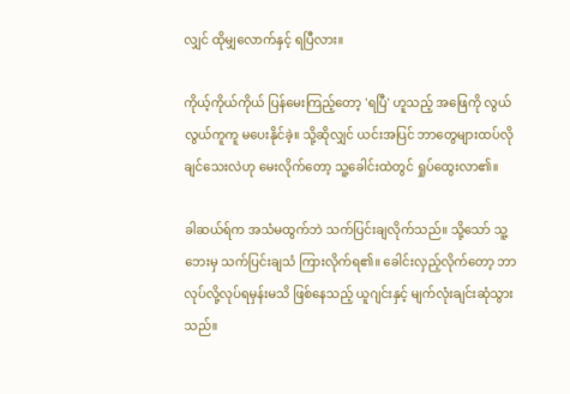လျှင် ထိုမျှလောက်နှင့် ရပြီလား။

ကိုယ့်ကိုယ်ကိုယ် ပြန်မေးကြည့်တော့ 'ရပြီ' ဟူသည့် အဖြေကို လွယ်လွယ်ကူကူ မပေးနိုင်ခဲ့။ သို့ဆိုလျှင် ယင်းအပြင် ဘာတွေများထပ်လိုချင်သေးလဲဟု မေးလိုက်တော့ သူ့ခေါင်းထဲတွင် ရှုပ်ထွေးလာ၏။

ခါဆယ်ရ်က အသံမထွက်ဘဲ သက်ပြင်းချလိုက်သည်။ သို့သော် သူ့ဘေးမှ သက်ပြင်းချသံ ကြားလိုက်ရ၏။ ခေါင်းလှည့်လိုက်တော့ ဘာလုပ်လို့လုပ်ရမှန်းမသိ ဖြစ်နေသည့် ယူဂျင်းနှင့် မျက်လုံးချင်းဆုံသွားသည်။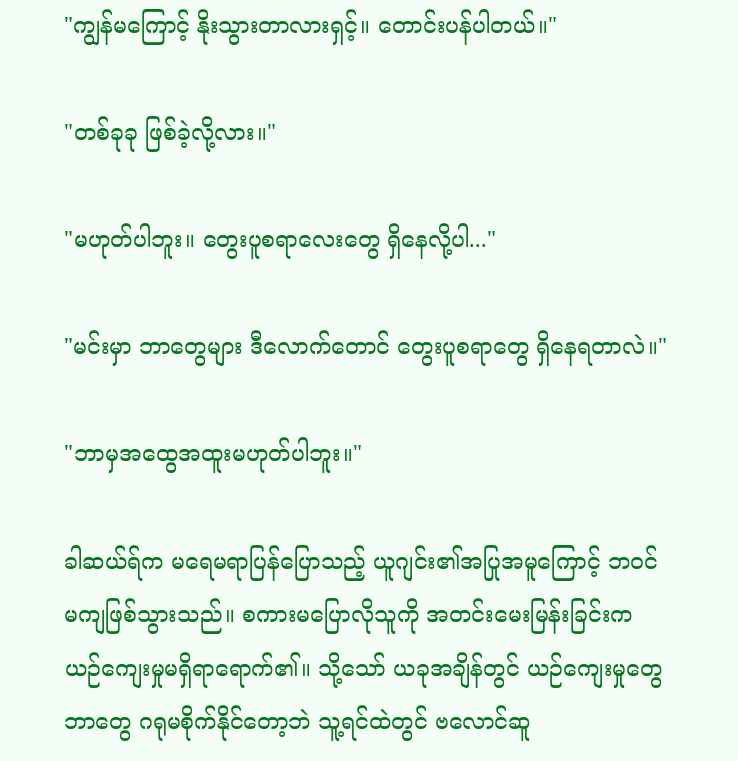"ကျွန်မကြောင့် နိုးသွားတာလားရှင့်။ တောင်းပန်ပါတယ်။"

"တစ်ခုခု ဖြစ်ခဲ့လို့လား။"

"မဟုတ်ပါဘူး။ တွေးပူစရာလေးတွေ ရှိနေလို့ပါ..."

"မင်းမှာ ဘာတွေများ ဒီလောက်တောင် တွေးပူစရာတွေ ရှိနေရတာလဲ။"

"ဘာမှအထွေအထူးမဟုတ်ပါဘူး။"

ခါဆယ်ရ်က မရေမရာပြန်ပြောသည့် ယူဂျင်း၏အပြုအမူကြောင့် ဘဝင်မကျဖြစ်သွားသည်။ စကားမပြောလိုသူကို အတင်းမေးမြန်းခြင်းက ယဉ်ကျေးမှုမရှိရာရောက်၏။ သို့သော် ယခုအချိန်တွင် ယဉ်ကျေးမှုတွေဘာတွေ ဂရုမစိုက်နိုင်တော့ဘဲ သူ့ရင်ထဲတွင် ဗလောင်ဆူ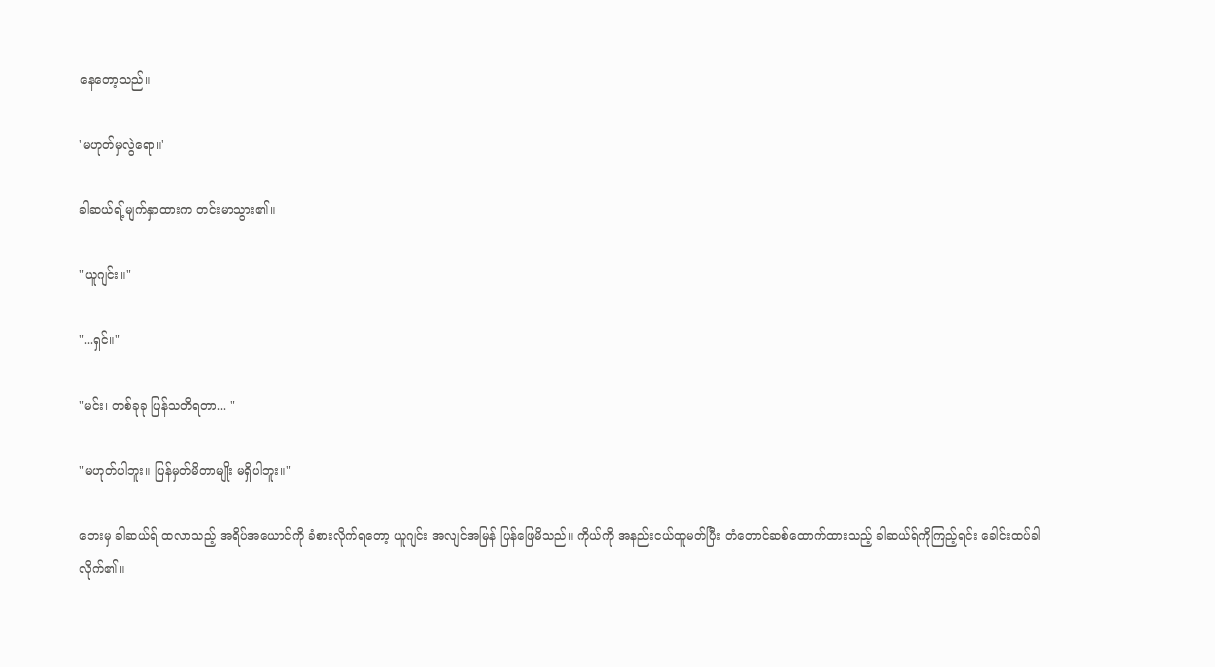နေတော့သည်။

'မဟုတ်မှလွဲရော။'

ခါဆယ်ရ့်မျက်နှာထားက တင်းမာသွား၏။

"ယူဂျင်း။"

"...ရှင်။"

"မင်း၊ တစ်ခုခု ပြန်သတိရတာ... "

"မဟုတ်ပါဘူး။ ပြန်မှတ်မိတာမျိုး မရှိပါဘူး။"

ဘေးမှ ခါဆယ်ရ် ထလာသည့် အရိပ်အယောင်ကို ခံစားလိုက်ရတော့ ယူဂျင်း အလျင်အမြန် ပြန်ဖြေမိသည်။ ကိုယ်ကို အနည်းငယ်ထူမတ်ပြီး တံတောင်ဆစ်ထောက်ထားသည့် ခါဆယ်ရ်ကိုကြည့်ရင်း ခေါင်းထပ်ခါလိုက်၏။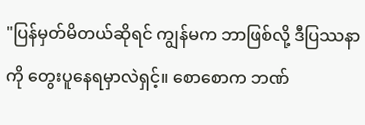"ပြန်မှတ်မိတယ်ဆိုရင် ကျွန်မက ဘာဖြစ်လို့ ဒီပြဿနာကို တွေးပူနေရမှာလဲရှင့်။ စောစောက ဘဏ်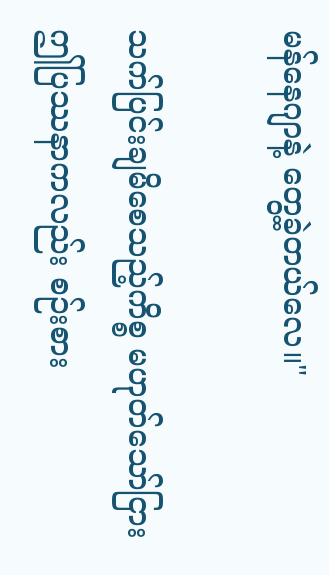မန်နေဂျာနဲ့ တွေ့ခဲ့တယ်လေ။"

သက်ပြင်းချမိစေသည့်ကိစ္စ မဟုတ်သော်ငြား ဤပြဿနာကလည်း စဉ်းစား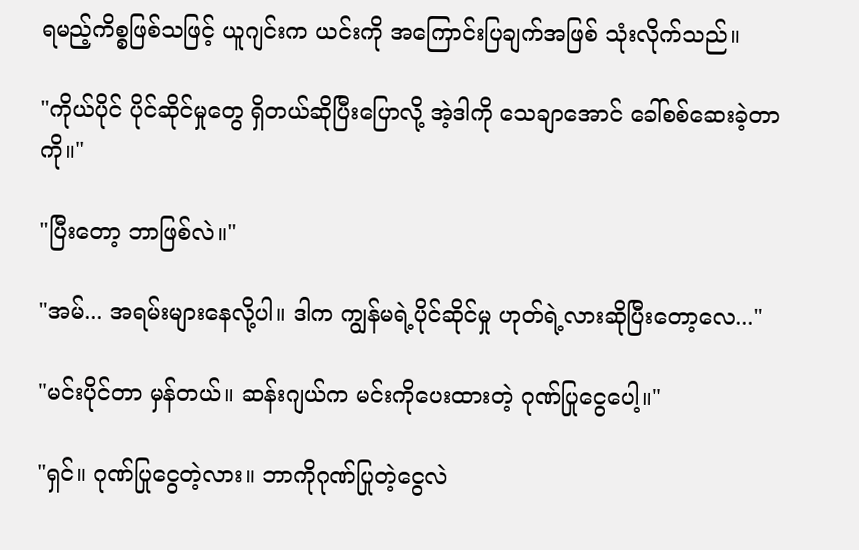ရမည့်ကိစ္စဖြစ်သဖြင့် ယူဂျင်းက ယင်းကို အကြောင်းပြချက်အဖြစ် သုံးလိုက်သည်။

"ကိုယ်ပိုင် ပိုင်ဆိုင်မှုတွေ ရှိတယ်ဆိုပြီးပြောလို့ အဲ့ဒါကို သေချာအောင် ခေါ်စစ်ဆေးခဲ့တာကို။"

"ပြီးတော့ ဘာဖြစ်လဲ။"

"အမ်... အရမ်းများနေလို့ပါ။ ဒါက ကျွန်မရဲ့ပိုင်ဆိုင်မှု ဟုတ်ရဲ့လားဆိုပြီးတော့လေ..."

"မင်းပိုင်တာ မှန်တယ်။ ဆန်းဂျယ်က မင်းကိုပေးထားတဲ့ ဂုဏ်ပြုငွေပေါ့။"

"ရှင်။ ဂုဏ်ပြုငွေတဲ့လား။ ဘာကိုဂုဏ်ပြုတဲ့ငွေလဲ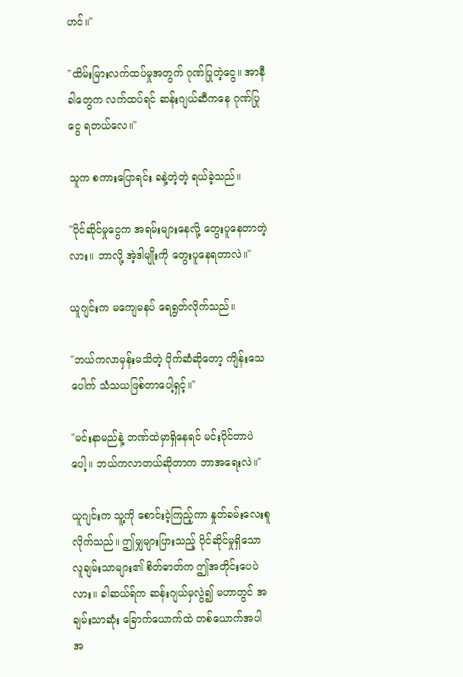ဟင်။"

"ထိမ်းမြားလက်ထပ်မှုအတွက် ဂုဏ်ပြုတဲ့ငွေ။ အာနီခါတွေက လက်ထပ်ရင် ဆန်းဂျယ်ဆီကနေ ဂုဏ်ပြုငွေ ရတယ်လေ။"

သူက စကားပြောရင်း ခနဲ့တဲ့တဲ့ ရယ်ခဲ့သည်။

"ပိုင်ဆိုင်မှုငွေက အရမ်းများနေလို့ တွေးပူနေတာတဲ့လား။ ဘာလို့ အဲ့ဒါမျိုးကို တွေးပူနေရတာလဲ။"

ယူဂျင်းက မကျေမနပ် ရေရွတ်လိုက်သည်။

"ဘယ်ကလာမှန်းမသိတဲ့ ပိုက်ဆံဆိုတော့ ကျိန်းသေပေါက် သံသယဖြစ်တာပေါ့ရှင့်။"

"မင်းနာမည်နဲ့ ဘဏ်ထဲမှာရှိနေရင် မင်းပိုင်တာပဲပေါ့။ ဘယ်ကလာတယ်ဆိုတာက ဘာအရေးလဲ။"

ယူဂျင်းက သူ့ကို စောင်းငဲ့ကြည့်ကာ နှုတ်ခမ်းလေးစူလိုက်သည်။ ဤမျှများပြားသည့် ပိုင်ဆိုင်မှုရှိသော လူချမ်းသာများ၏ စိတ်ဓာတ်က ဤအတိုင်းပေပဲလား။ ခါဆယ်ရ်က ဆန်းဂျယ်မှလွဲ၍ မဟာတွင် အချမ်းသာဆုံး ခြောက်ယောက်ထဲ တစ်ယောက်အပါအ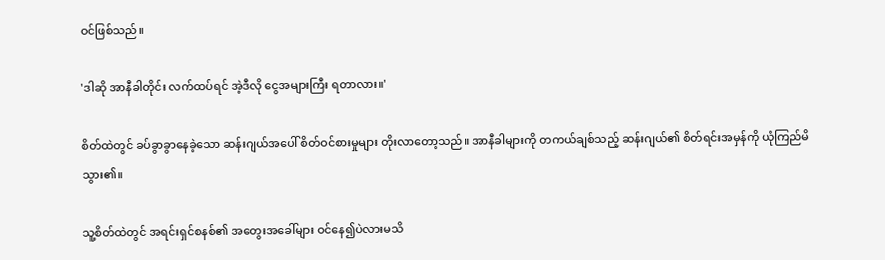ဝင်ဖြစ်သည်။

'ဒါဆို အာနီခါတိုင်း လက်ထပ်ရင် အဲ့ဒီလို ငွေအများကြီး ရတာလား။'

စိတ်ထဲတွင် ခပ်ခွာခွာနေခဲ့သော ဆန်းဂျယ်အပေါ် စိတ်ဝင်စားမှုများ တိုးလာတော့သည်။ အာနီခါများကို တကယ်ချစ်သည့် ဆန်းဂျယ်၏ စိတ်ရင်းအမှန်ကို ယုံကြည်မိသွား၏။

သူ့စိတ်ထဲတွင် အရင်းရှင်စနစ်၏ အတွေးအခေါ်များ ဝင်နေ၍ပဲလားမသိ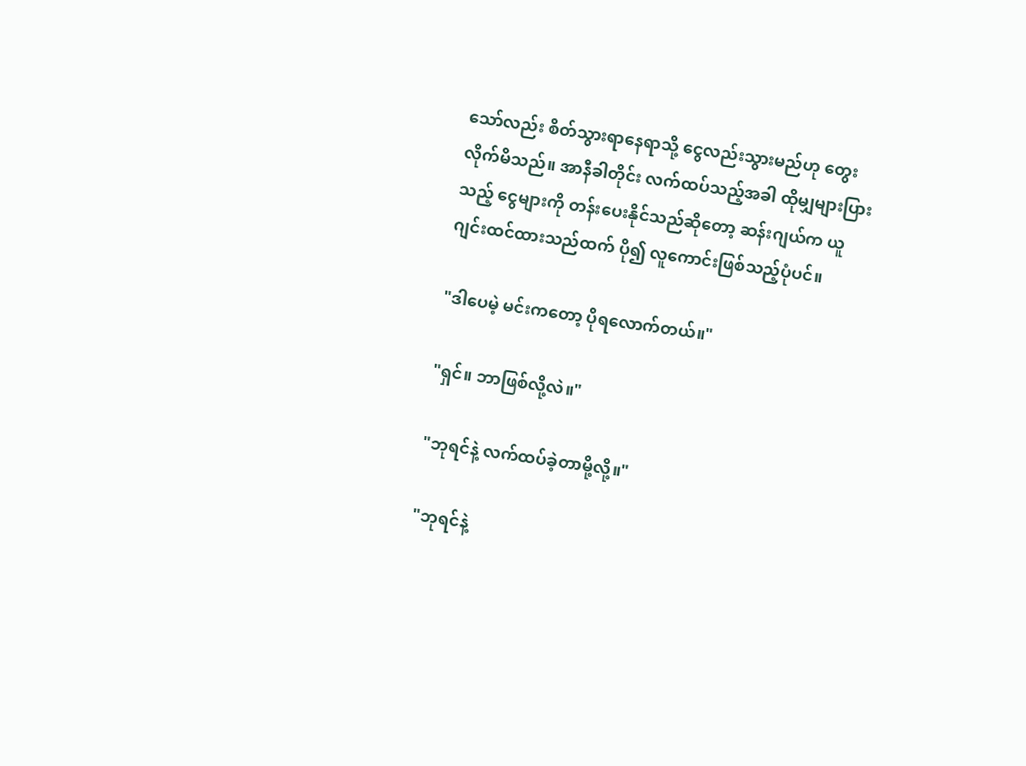သော်လည်း စိတ်သွားရာနေရာသို့ ငွေလည်းသွားမည်ဟု တွေးလိုက်မိသည်။ အာနီခါတိုင်း လက်ထပ်သည့်အခါ ထိုမျှများပြားသည့် ငွေများကို တန်းပေးနိုင်သည်ဆိုတော့ ဆန်းဂျယ်က ယူဂျင်းထင်ထားသည်ထက် ပို၍ လူကောင်းဖြစ်သည့်ပုံပင်။

"ဒါပေမဲ့ မင်းကတော့ ပိုရလောက်တယ်။"

"ရှင်။ ဘာဖြစ်လို့လဲ။"

"ဘုရင်နဲ့ လက်ထပ်ခဲ့တာမို့လို့။"

"ဘုရင်နဲ့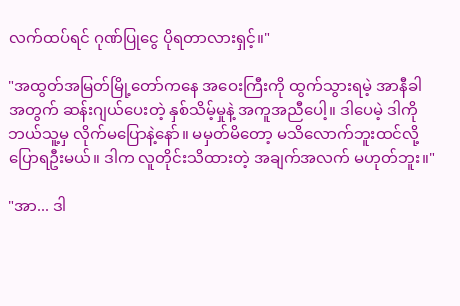လက်ထပ်ရင် ဂုဏ်ပြုငွေ ပိုရတာလားရှင့်။"

"အထွတ်အမြတ်မြို့တော်ကနေ အဝေးကြီးကို ထွက်သွားရမဲ့ အာနီခါအတွက် ဆန်းဂျယ်ပေးတဲ့ နှစ်သိမ့်မှုနဲ့ အကူအညီပေါ့။ ဒါပေမဲ့ ဒါကို ဘယ်သူ့မှ လိုက်မပြောနဲ့နော်။ မမှတ်မိတော့ မသိလောက်ဘူးထင်လို့ ပြောရဦးမယ်။ ဒါက လူတိုင်းသိထားတဲ့ အချက်အလက် မဟုတ်ဘူး။"

"အာ... ဒါ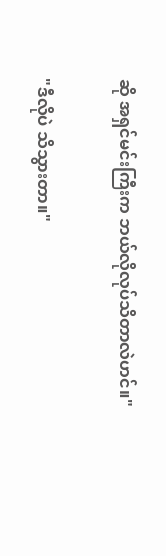ဆို အရှင်မင်းကြီးက ဘယ်လိုလုပ်သိတာလဲဟင်။"

"ဒီလိုပဲ သိသွားတာ။"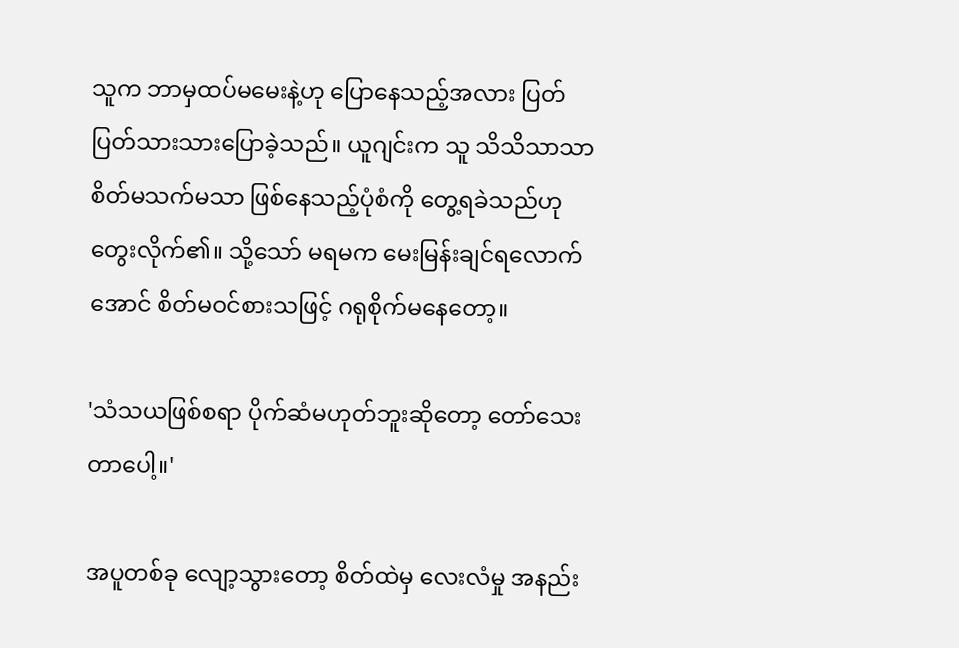သူက ဘာမှထပ်မမေးနဲ့ဟု ပြောနေသည့်အလား ပြတ်ပြတ်သားသားပြောခဲ့သည်။ ယူဂျင်းက သူ သိသိသာသာ စိတ်မသက်မသာ ဖြစ်နေသည့်ပုံစံကို တွေ့ရခဲသည်ဟု တွေးလိုက်၏။ သို့သော် မရမက မေးမြန်းချင်ရလောက်အောင် စိတ်မဝင်စားသဖြင့် ဂရုစိုက်မနေတော့။

'သံသယဖြစ်စရာ ပိုက်ဆံမဟုတ်ဘူးဆိုတော့ တော်သေးတာပေါ့။'

အပူတစ်ခု လျော့သွားတော့ စိတ်ထဲမှ လေးလံမှု အနည်း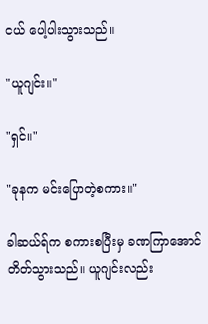ငယ် ပေါ့ပါးသွားသည်။

"ယူဂျင်း။"

"ရှင်။"

"ခုနက မင်းပြောတဲ့စကား။"

ခါဆယ်ရ်က စကားစပြီးမှ ခဏကြာအောင် တိတ်သွားသည်။ ယူဂျင်းလည်း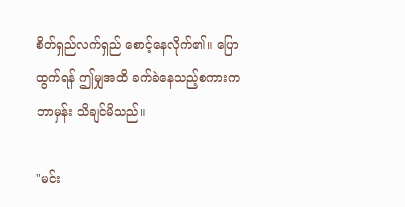စိတ်ရှည်လက်ရှည် စောင့်နေလိုက်၏။ ပြောထွက်ရန် ဤမျှအထိ ခက်ခဲနေသည့်စကားက ဘာမှန်း သိချင်မိသည်။

"မင်း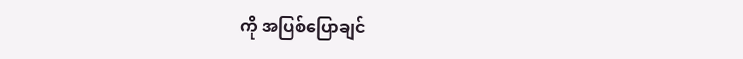ကို အပြစ်ပြောချင်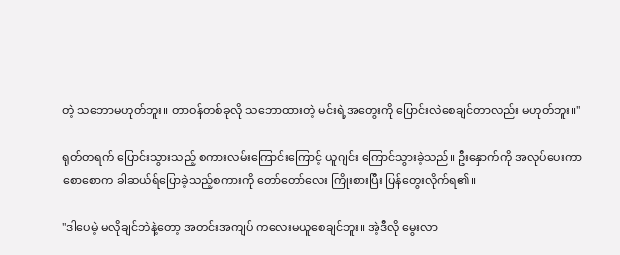တဲ့ သဘောမဟုတ်ဘူး။ တာဝန်တစ်ခုလို သဘောထားတဲ့ မင်းရဲ့အတွေးကို ပြောင်းလဲစေချင်တာလည်း မဟုတ်ဘူး။"

ရုတ်တရက် ပြောင်းသွားသည့် စကားလမ်းကြောင်းကြောင့် ယူဂျင်း ကြောင်သွားခဲ့သည်။ ဦးနှောက်ကို အလုပ်ပေးကာ စောစောက ခါဆယ်ရ်ပြောခဲ့သည့်စကားကို တော်တော်လေး ကြိုးစားပြီး ပြန်တွေးလိုက်ရ၏။

"ဒါပေမဲ့ မလိုချင်ဘဲနဲ့တော့ အတင်းအကျပ် ကလေးမယူစေချင်ဘူး။ အဲ့ဒီလို မွေးလာ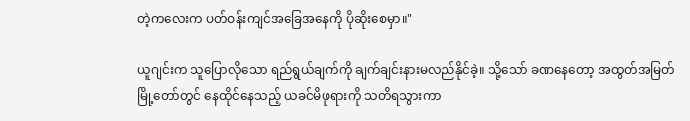တဲ့ကလေးက ပတ်ဝန်းကျင်အခြေအနေကို ပိုဆိုးစေမှာ။"

ယူဂျင်းက သူပြောလိုသော ရည်ရွယ်ချက်ကို ချက်ချင်းနားမလည်နိုင်ခဲ့။ သို့သော် ခဏနေတော့ အထွတ်အမြတ်မြို့တော်တွင် နေထိုင်နေသည့် ယခင်မိဖုရားကို သတိရသွားကာ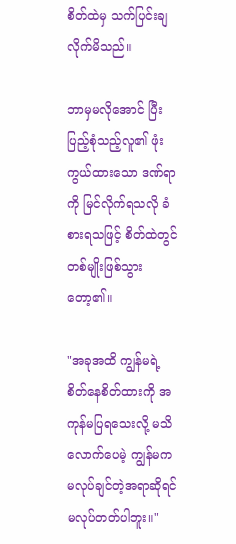စိတ်ထဲမှ သက်ပြင်းချလိုက်မိသည်။

ဘာမှမလိုအောင် ပြီးပြည့်စုံသည့်လူ၏ ဖုံးကွယ်ထားသော ဒဏ်ရာကို မြင်လိုက်ရသလို ခံစားရသဖြင့် စိတ်ထဲတွင် တစ်မျိုးဖြစ်သွားတော့၏။

"အခုအထိ ကျွန်မရဲ့ စိတ်နေစိတ်ထားကို အကုန်မပြရသေးလို့ မသိလောက်ပေမဲ့ ကျွန်မက မလုပ်ချင်တဲ့အရာဆိုရင် မလုပ်တတ်ပါဘူး။"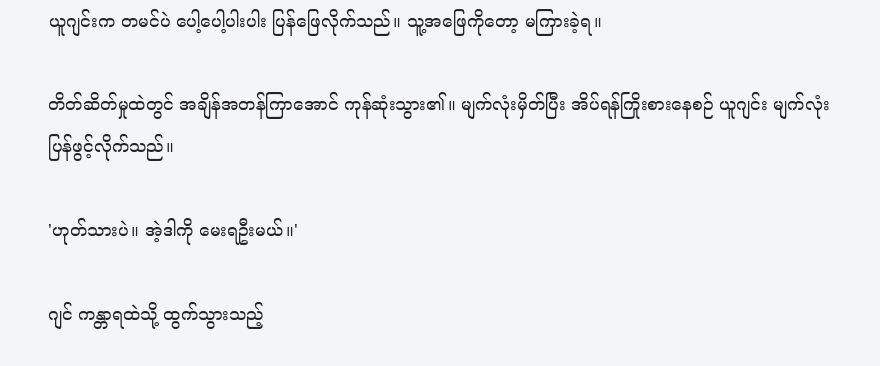ယူဂျင်းက တမင်ပဲ ပေါ့ပေါ့ပါးပါး ပြန်ဖြေလိုက်သည်။ သူ့အဖြေကိုတော့ မကြားခဲ့ရ။

တိတ်ဆိတ်မှုထဲတွင် အချိန်အတန်ကြာအောင် ကုန်ဆုံးသွား၏။ မျက်လုံးမှိတ်ပြီး အိပ်ရန်ကြိုးစားနေစဉ် ယူဂျင်း မျက်လုံးပြန်ဖွင့်လိုက်သည်။

'ဟုတ်သားပဲ။ အဲ့ဒါကို မေးရဦးမယ်။'

ဂျင် ကန္တာရထဲသို့ ထွက်သွားသည့်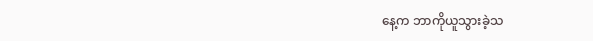နေ့က ဘာကိုယူသွားခဲ့သ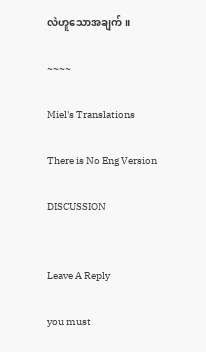လဲဟူသောအချက်။

~~~~

Miel's Translations

There is No Eng Version

DISCUSSION


Leave A Reply

you must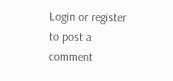Login or register to post a comment